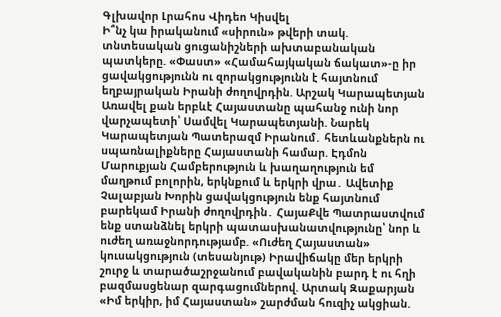Գլխավոր Լրահոս Վիդեո Կիսվել
Ի՞նչ կա իրականում «սիրուն» թվերի տակ. տնտեսական ցուցանիշների ախտաբանական պատկերը. «Փաստ» «Համահայկական ճակատ»-ը իր ցավակցությունն ու զորակցությունն է հայտնում եղբայրական Իրանի ժողովրդին. Արշակ Կարապետյան Առավել քան երբևէ Հայաստանը պահանջ ունի նոր վարչապետի՝ Սամվել Կարապետյանի. Նարեկ Կարապետյան Պատերազմ Իրանում․ հետևանքներն ու սպառնալիքները Հայաստանի համար. Էդմոն Մարուքյան Համբերություն և խաղաղություն եմ մաղթում բոլորին, երկնքում և երկրի վրա․ Ավետիք Չալաբյան Խորին ցավակցություն ենք հայտնում բարեկամ Իրանի ժողովրդին․ ՀայաՔվե Պատրաստվում ենք ստանձնել երկրի պատասխանատվությունը՝ նոր և ուժեղ առաջնորդությամբ. «Ուժեղ Հայաստան» կուսակցություն (տեսանյութ) Իրավիճակը մեր երկրի շուրջ և տարածաշրջանում բավականին բարդ է ու հղի բազմասցենար զարգացումներով. Արտակ Զաքարյան «Իմ երկիր, իմ Հայաստան» շարժման հուզիչ ակցիան.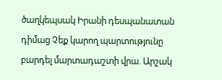ծաղկեպսակ Իրանի դեսպանատան դիմաց Չեք կարող պարտությունը բարդել մարտադաշտի վրա. Արշակ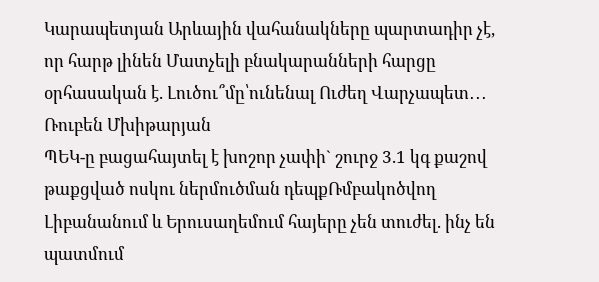Կարապետյան Արևային վահանակները պարտադիր չէ, որ հարթ լինեն Մատչելի բնակարանների հարցը օրհասական է. Լուծու՞մը՝ունենալ Ուժեղ Վարչապետ․․․ Ռուբեն Մխիթարյան
ՊԵԿ-ը բացահայտել է խոշոր չափի` շուրջ 3.1 կգ քաշով թաքցված ոսկու ներմուծման դեպքՌմբակոծվող Լիբանանում և Երուսաղեմում հայերը չեն տուժել. ինչ են պատմում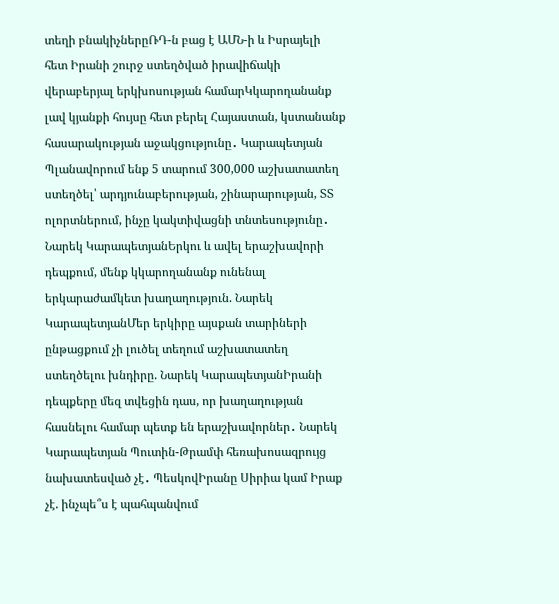տեղի բնակիչներըՌԴ-ն բաց է ԱՄՆ-ի և Իսրայելի հետ Իրանի շուրջ ստեղծված իրավիճակի վերաբերյալ երկխոսության համարԿկարողանանք լավ կյանքի հույսը հետ բերել Հայաստան, կստանանք հասարակության աջակցությունը․ Կարապետյան Պլանավորում ենք 5 տարում 300,000 աշխատատեղ ստեղծել՝ արդյունաբերության, շինարարության, ՏՏ ոլորտներում, ինչը կակտիվացնի տնտեսությունը․ Նարեկ ԿարապետյանԵրկու և ավել երաշխավորի դեպքում, մենք կկարողանանք ունենալ երկարաժամկետ խաղաղություն. Նարեկ ԿարապետյանՄեր երկիրը այսքան տարիների ընթացքում չի լուծել տեղում աշխատատեղ ստեղծելու խնդիրը. Նարեկ ԿարապետյանԻրանի դեպքերը մեզ տվեցին դաս, որ խաղաղության հասնելու համար պետք են երաշխավորներ․ Նարեկ Կարապետյան Պուտին-Թրամփ հեռախոսազրույց նախատեսված չէ․ ՊեսկովԻրանը Սիրիա կամ Իրաք չէ. ինչպե՞ս է պահպանվում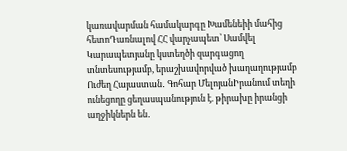կառավարման համակարգը Խամենեիի մահից հետոԴառնալով ՀՀ վարչապետ՝ Սամվել Կարապետյանը կստեղծի զարգացող տնտեսությամբ, երաշխավորված խաղաղությամբ Ուժեղ Հայաստան․ Գոհար ՄելոյանԻրանում տեղի ունեցողը ցեղասպանություն է. թիրախը իրանցի աղջիկներն են․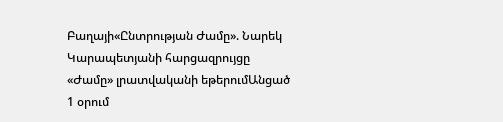Բաղայի«Ընտրության Ժամը». Նարեկ Կարապետյանի հարցազրույցը «Ժամը» լրատվականի եթերումԱնցած 1 օրում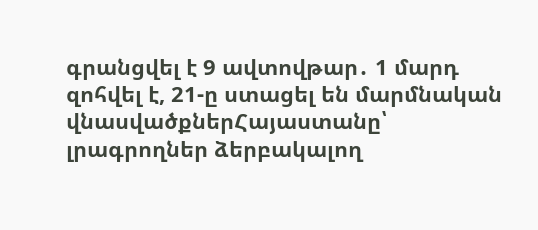գրանցվել է 9 ավտովթար․ 1 մարդ զոհվել է, 21-ը ստացել են մարմնական վնասվածքներՀայաստանը՝ լրագրողներ ձերբակալող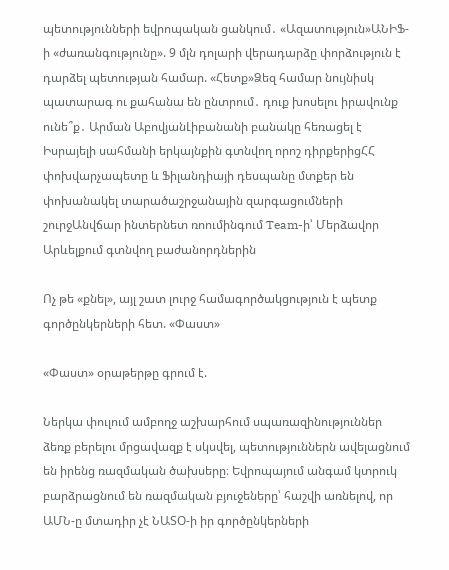պետությունների եվրոպական ցանկում․ «Ազատություն»ԱՆԻՖ-ի «ժառանգությունը». 9 մլն դոլարի վերադարձը փորձություն է դարձել պետության համար. «Հետք»Ձեզ համար նույնիսկ պատարագ ու քահանա են ընտրում․ դուք խոսելու իրավունք ունե՞ք․ Արման ԱբովյանԼիբանանի բանակը հեռացել է Իսրայելի սահմանի երկայնքին գտնվող որոշ դիրքերիցՀՀ փոխվարչապետը և Ֆիլանդիայի դեսպանը մտքեր են փոխանակել տարածաշրջանային զարգացումների շուրջԱնվճար ինտերնետ ռոումինգում Team-ի՝ Մերձավոր Արևելքում գտնվող բաժանորդներին

Ոչ թե «քնել», այլ շատ լուրջ համագործակցություն է պետք գործընկերների հետ. «Փաստ»

«Փաստ» օրաթերթը գրում է.

Ներկա փուլում ամբողջ աշխարհում սպառազինություններ ձեռք բերելու մրցավազք է սկսվել, պետություններն ավելացնում են իրենց ռազմական ծախսերը։ Եվրոպայում անգամ կտրուկ բարձրացնում են ռազմական բյուջեները՝ հաշվի առնելով, որ ԱՄՆ-ը մտադիր չէ ՆԱՏՕ-ի իր գործընկերների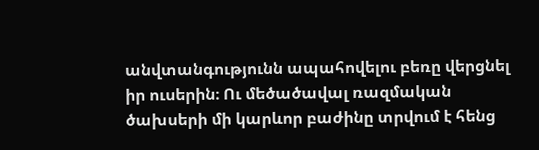անվտանգությունն ապահովելու բեռը վերցնել իր ուսերին։ Ու մեծածավալ ռազմական ծախսերի մի կարևոր բաժինը տրվում է հենց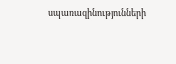սպառազինությունների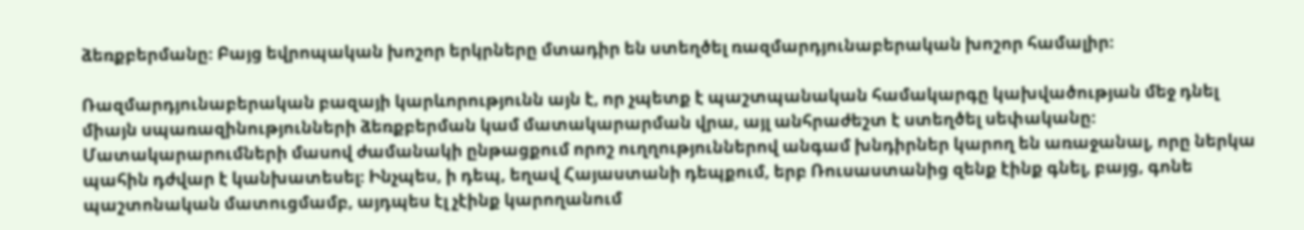ձեռքբերմանը։ Բայց եվրոպական խոշոր երկրները մտադիր են ստեղծել ռազմարդյունաբերական խոշոր համալիր։

Ռազմարդյունաբերական բազայի կարևորությունն այն է, որ չպետք է պաշտպանական համակարգը կախվածության մեջ դնել միայն սպառազինությունների ձեռքբերման կամ մատակարարման վրա, այլ անհրաժեշտ է ստեղծել սեփականը։ Մատակարարումների մասով ժամանակի ընթացքում որոշ ուղղություններով անգամ խնդիրներ կարող են առաջանալ, որը ներկա պահին դժվար է կանխատեսել։ Ինչպես, ի դեպ, եղավ Հայաստանի դեպքում, երբ Ռուսաստանից զենք էինք գնել, բայց, գոնե պաշտոնական մատուցմամբ, այդպես էլ չէինք կարողանում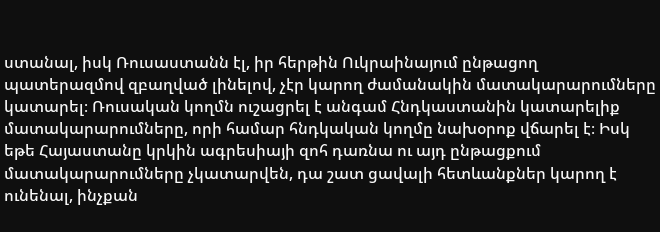ստանալ, իսկ Ռուսաստանն էլ, իր հերթին Ուկրաինայում ընթացող պատերազմով զբաղված լինելով, չէր կարող ժամանակին մատակարարումները կատարել։ Ռուսական կողմն ուշացրել է անգամ Հնդկաստանին կատարելիք մատակարարումները, որի համար հնդկական կողմը նախօրոք վճարել է։ Իսկ եթե Հայաստանը կրկին ագրեսիայի զոհ դառնա ու այդ ընթացքում մատակարարումները չկատարվեն, դա շատ ցավալի հետևանքներ կարող է ունենալ, ինչքան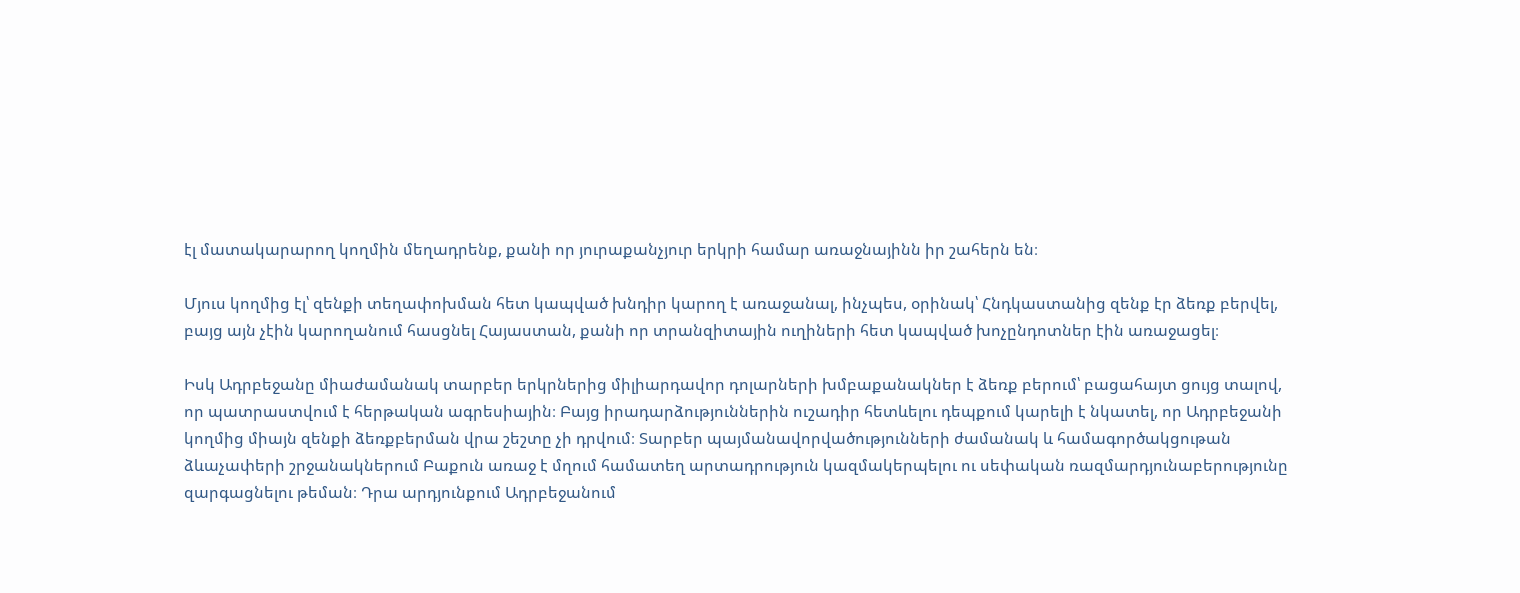էլ մատակարարող կողմին մեղադրենք, քանի որ յուրաքանչյուր երկրի համար առաջնայինն իր շահերն են։

Մյուս կողմից էլ՝ զենքի տեղափոխման հետ կապված խնդիր կարող է առաջանալ, ինչպես, օրինակ՝ Հնդկաստանից զենք էր ձեռք բերվել, բայց այն չէին կարողանում հասցնել Հայաստան, քանի որ տրանզիտային ուղիների հետ կապված խոչընդոտներ էին առաջացել։

Իսկ Ադրբեջանը միաժամանակ տարբեր երկրներից միլիարդավոր դոլարների խմբաքանակներ է ձեռք բերում՝ բացահայտ ցույց տալով, որ պատրաստվում է հերթական ագրեսիային։ Բայց իրադարձություններին ուշադիր հետևելու դեպքում կարելի է նկատել, որ Ադրբեջանի կողմից միայն զենքի ձեռքբերման վրա շեշտը չի դրվում։ Տարբեր պայմանավորվածությունների ժամանակ և համագործակցութան ձևաչափերի շրջանակներում Բաքուն առաջ է մղում համատեղ արտադրություն կազմակերպելու ու սեփական ռազմարդյունաբերությունը զարգացնելու թեման։ Դրա արդյունքում Ադրբեջանում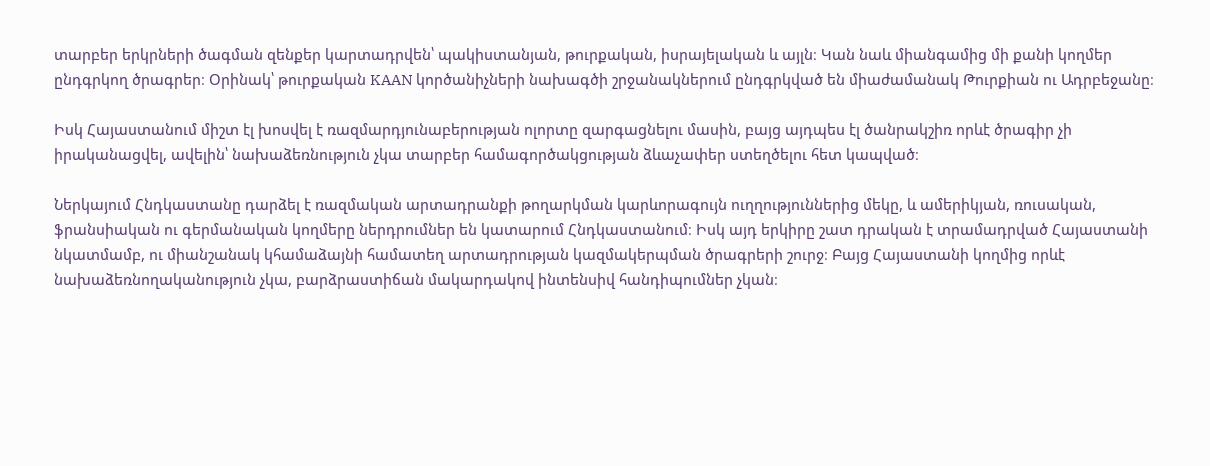տարբեր երկրների ծագման զենքեր կարտադրվեն՝ պակիստանյան, թուրքական, իսրայելական և այլն։ Կան նաև միանգամից մի քանի կողմեր ընդգրկող ծրագրեր։ Օրինակ՝ թուրքական KAAN կործանիչների նախագծի շրջանակներում ընդգրկված են միաժամանակ Թուրքիան ու Ադրբեջանը։

Իսկ Հայաստանում միշտ էլ խոսվել է ռազմարդյունաբերության ոլորտը զարգացնելու մասին, բայց այդպես էլ ծանրակշիռ որևէ ծրագիր չի իրականացվել, ավելին՝ նախաձեռնություն չկա տարբեր համագործակցության ձևաչափեր ստեղծելու հետ կապված։

Ներկայում Հնդկաստանը դարձել է ռազմական արտադրանքի թողարկման կարևորագույն ուղղություններից մեկը, և ամերիկյան, ռուսական, ֆրանսիական ու գերմանական կողմերը ներդրումներ են կատարում Հնդկաստանում։ Իսկ այդ երկիրը շատ դրական է տրամադրված Հայաստանի նկատմամբ, ու միանշանակ կհամաձայնի համատեղ արտադրության կազմակերպման ծրագրերի շուրջ։ Բայց Հայաստանի կողմից որևէ նախաձեռնողականություն չկա, բարձրաստիճան մակարդակով ինտենսիվ հանդիպումներ չկան։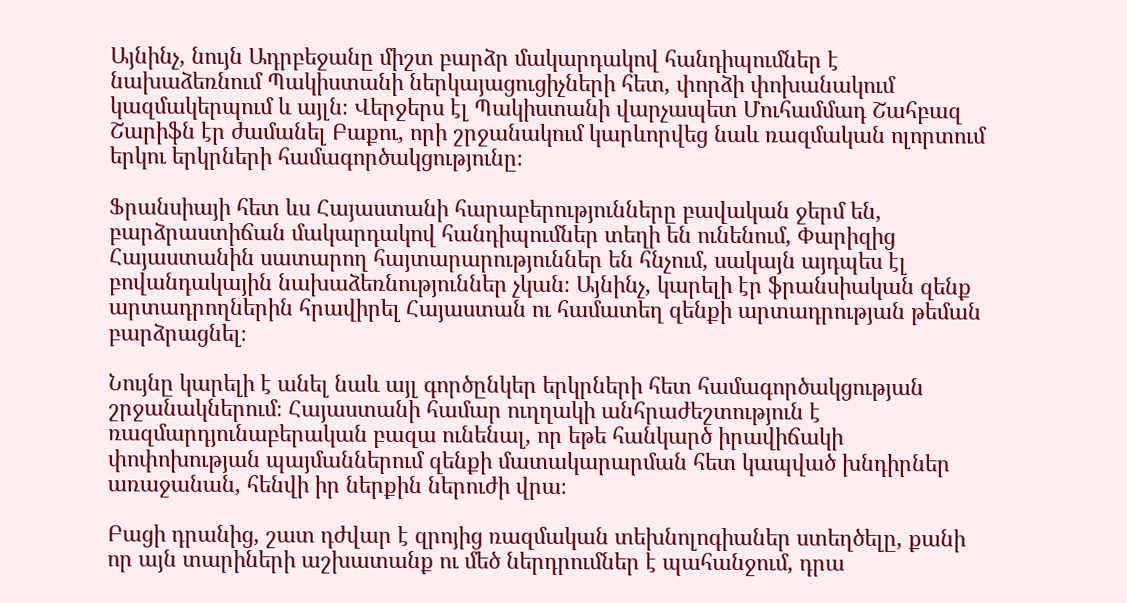Այնինչ, նույն Ադրբեջանը միշտ բարձր մակարդակով հանդիպումներ է նախաձեռնում Պակիստանի ներկայացուցիչների հետ, փորձի փոխանակում կազմակերպում և այլն։ Վերջերս էլ Պակիստանի վարչապետ Մուհամմադ Շահբազ Շարիֆն էր ժամանել Բաքու, որի շրջանակում կարևորվեց նաև ռազմական ոլորտում երկու երկրների համագործակցությունը։

Ֆրանսիայի հետ ևս Հայաստանի հարաբերությունները բավական ջերմ են, բարձրաստիճան մակարդակով հանդիպումներ տեղի են ունենում, Փարիզից Հայաստանին սատարող հայտարարություններ են հնչում, սակայն այդպես էլ բովանդակային նախաձեռնություններ չկան։ Այնինչ, կարելի էր ֆրանսիական զենք արտադրողներին հրավիրել Հայաստան ու համատեղ զենքի արտադրության թեման բարձրացնել։

Նույնը կարելի է անել նաև այլ գործընկեր երկրների հետ համագործակցության շրջանակներում։ Հայաստանի համար ուղղակի անհրաժեշտություն է ռազմարդյունաբերական բազա ունենալ, որ եթե հանկարծ իրավիճակի փոփոխության պայմաններում զենքի մատակարարման հետ կապված խնդիրներ առաջանան, հենվի իր ներքին ներուժի վրա։

Բացի դրանից, շատ դժվար է զրոյից ռազմական տեխնոլոգիաներ ստեղծելը, քանի որ այն տարիների աշխատանք ու մեծ ներդրումներ է պահանջում, դրա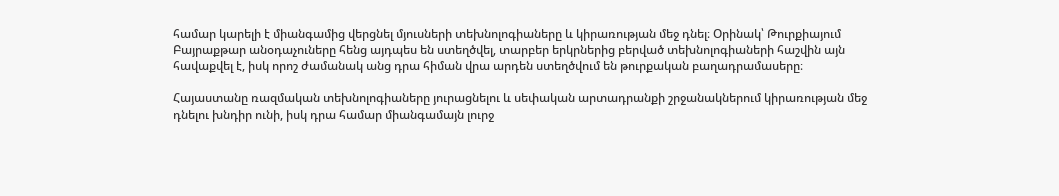համար կարելի է միանգամից վերցնել մյուսների տեխնոլոգիաները և կիրառության մեջ դնել։ Օրինակ՝ Թուրքիայում Բայրաքթար անօդաչուները հենց այդպես են ստեղծվել, տարբեր երկրներից բերված տեխնոլոգիաների հաշվին այն հավաքվել է, իսկ որոշ ժամանակ անց դրա հիման վրա արդեն ստեղծվում են թուրքական բաղադրամասերը։

Հայաստանը ռազմական տեխնոլոգիաները յուրացնելու և սեփական արտադրանքի շրջանակներում կիրառության մեջ դնելու խնդիր ունի, իսկ դրա համար միանգամայն լուրջ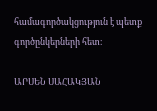համագործակցություն է պետք գործընկերների հետ։

ԱՐՍԵՆ ՍԱՀԱԿՅԱՆ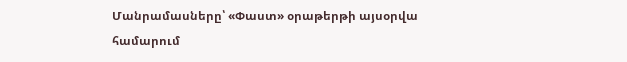Մանրամասները՝ «Փաստ» օրաթերթի այսօրվա համարում